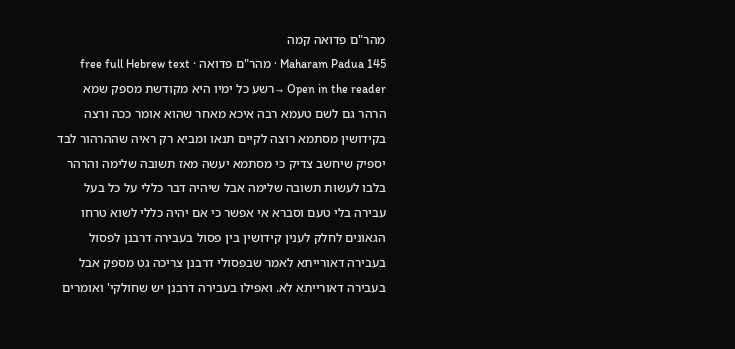מהר"ם פדואה קמה
Maharam Padua 145 · מהר"ם פדואה · free full Hebrew text
Open in the reader →רשע כל ימיו היא מקודשת מספק שמא הרהר גם לשם טעמא רבה איכא מאחר שהוא אומר ככה ורצה בקידושין מסתמא רוצה לקיים תנאו ומביא רק ראיה שההרהור לבד יספיק שיחשב צדיק כי מסתמא יעשה מאז תשובה שלימה והרהר בלבו לעשות תשובה שלימה אבל שיהיה דבר כללי על כל בעל עבירה בלי טעם וסברא אי אפשר כי אם יהיה כללי לשוא טרחו הגאונים לחלק לענין קידושין בין פסול בעבירה דרבנן לפסול בעבירה דאורייתא לאמר שבפסולי דרבנן צריכה גט מספק אבל בעבירה דאורייתא לא. ואפילו בעבירה דרבנן יש שחולקי' ואומרים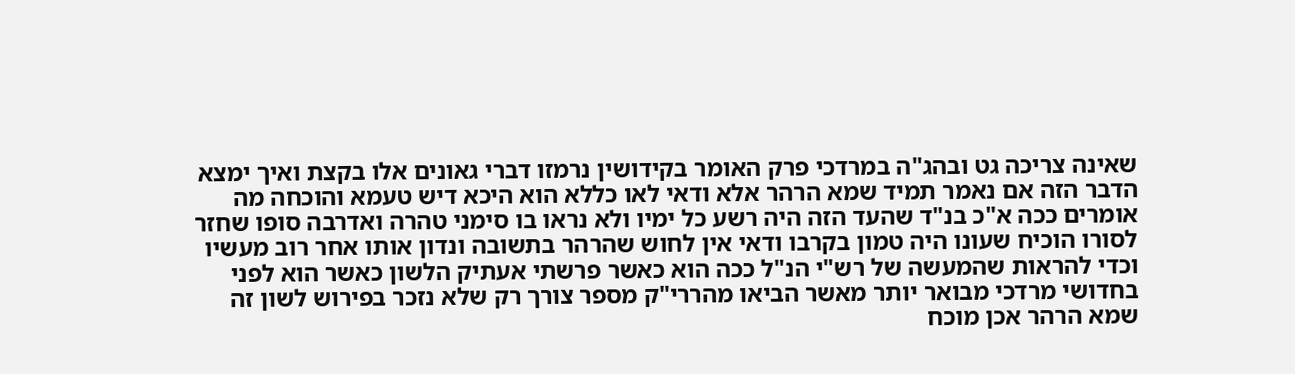שאינה צריכה גט ובהג"ה במרדכי פרק האומר בקידושין נרמזו דברי גאונים אלו בקצת ואיך ימצא הדבר הזה אם נאמר תמיד שמא הרהר אלא ודאי לאו כללא הוא היכא דיש טעמא והוכחה מה אומרים ככה א"כ בנ"ד שהעד הזה היה רשע כל ימיו ולא נראו בו סימני טהרה ואדרבה סופו שחזר לסורו הוכיח שעונו היה טמון בקרבו ודאי אין לחוש שהרהר בתשובה ונדון אותו אחר רוב מעשיו וכדי להראות שהמעשה של רש"י הנ"ל ככה הוא כאשר פרשתי אעתיק הלשון כאשר הוא לפני בחדושי מרדכי מבואר יותר מאשר הביאו מהררי"ק מספר צורך רק שלא נזכר בפירוש לשון זה שמא הרהר אכן מוכח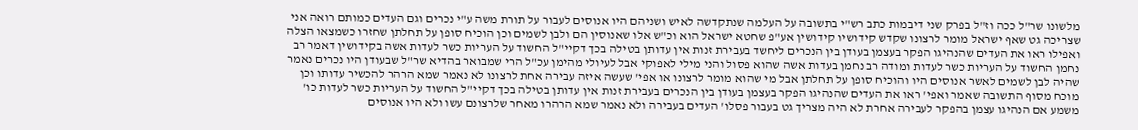מלשונו שר"ל ככה וז"ל בפרק שני דיבמות כתב רש"י בתשובה על העלמה שנתקדשה לאיש ושניהם היו אנוסים לעבור על תורת משה ע"י נכרים וגם העדים כמותם רואה אני שצריכה גט שאף ישראל מומר לרצונו שקדש קידושיו קידושין אע"פ שחטא ישראל הוא וכ"ש אלו שאנוסין הם ולבן לשמים וכן הוכיח סופן על תחלתן שחזרו כשמצאו הצלה ואפילו ראו את העדים שהנהיגו הפקר בעצמן בעודן בין הנכרים ליחשד בעבירת זנות אין עדותן בטילה בכך דקיי"ל החשוד על העריות כשר לעדות אשה בקידושין דאמר רב נחמן החשוד על העריות כשר לעדות ומודה רב נחמן בעדות אשה שהוא פסול והני מילי לאפוקי אבל לעיולי מהימן עכ"ל הרי שמבואר בהדיא שר"ל שבעודן היו נכרים נאמר שהיה לבן לשמים לאשר אנוסים היו והוכיח סופן על תחלתן אבל מי שהוא מומר לרצונו או אפי' שעשה איזה עבירה אחת לרצונו לא נאמר שמא הרהר להכשיר עדותו וכן מוכח מסוף התשובה שאמר ואפי' ראו את העדים שהנהיגו הפקר בעצמן בעודן בין הנכרים בעבירת זנות אין עדותן בטילה בכך דקיי"ל החשוד על העריות כשר לעדות כו' משמע אם הנהיגו עצמן בהפקר לעבירה אחרת לא היה מצריך גט בעבור פסלו' העדים בעבירה ולא נאמר שמא הרהרו מאחר שלרצונם עשו ולא היו אנוסים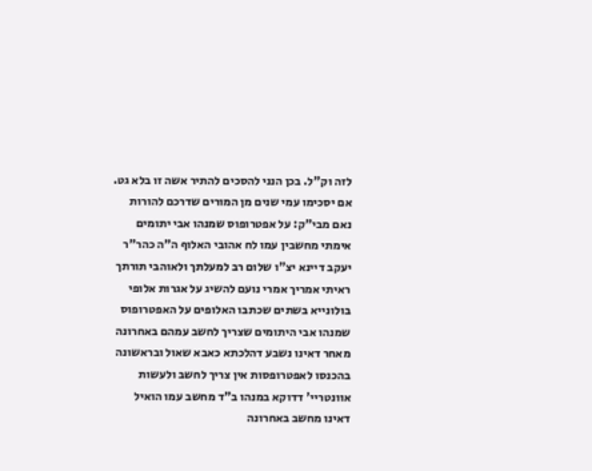לזה וק"ל. בכן הנני להסכים להתיר אשה זו בלא גט. אם יסכימו עמי שנים מן המורים שדרכם להורות נאם מבי"ק: על אפטרופוס שמנהו אבי יתומים אימתי מחשבין עמו לח אהובי האלוף ה"ה כהר"ר יעקב דיינא יצ"ו שלום רב למעלתך ולאוהבי תורתך ראיתי אמריך אמרי נועם להשיג על אגרות אלופי בולונייא בשתים שכתבו האלופים על האפטרופוס שמנהו אבי היתומים שצריך לחשב עמהם באחרונה מאחר דאינו נשבע דהלכתא כאבא שאול ובראשונה בהכנסו לאפטרופסות אין צריך לחשב ולעשות אוונטריי' דדוקא במנהו ב"ד מחשב עמו הואיל דאינו מחשב באחרונה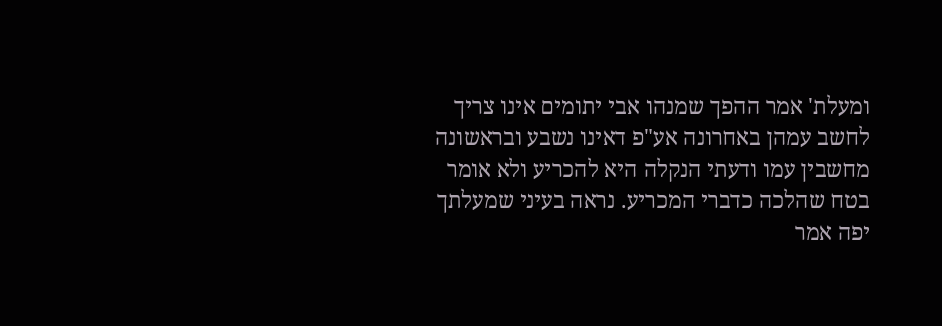ומעלת' אמר ההפך שמנהו אבי יתומים אינו צריך לחשב עמהן באחרונה אע"פ דאינו נשבע ובראשונה מחשבין עמו ודעתי הנקלה היא להכריע ולא אומר בטח שהלכה כדברי המכריע. נראה בעיני שמעלתך יפה אמר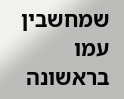שמחשבין עמו בראשונה